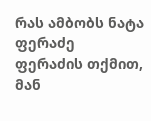რას ამბობს ნატა ფერაძე
ფერაძის თქმით, მან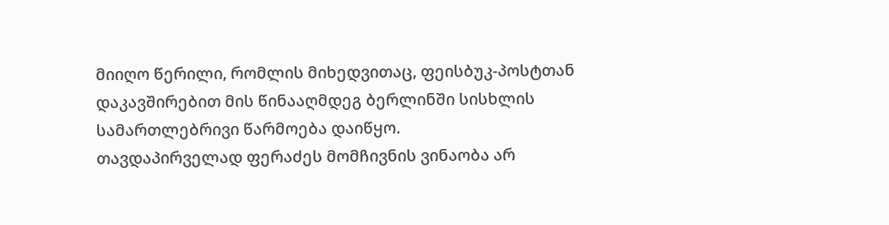მიიღო წერილი, რომლის მიხედვითაც, ფეისბუკ-პოსტთან დაკავშირებით მის წინააღმდეგ ბერლინში სისხლის სამართლებრივი წარმოება დაიწყო.
თავდაპირველად ფერაძეს მომჩივნის ვინაობა არ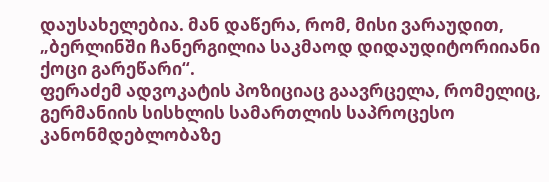დაუსახელებია. მან დაწერა, რომ, მისი ვარაუდით, „ბერლინში ჩანერგილია საკმაოდ დიდაუდიტორიიანი ქოცი გარეწარი“.
ფერაძემ ადვოკატის პოზიციაც გაავრცელა, რომელიც, გერმანიის სისხლის სამართლის საპროცესო კანონმდებლობაზე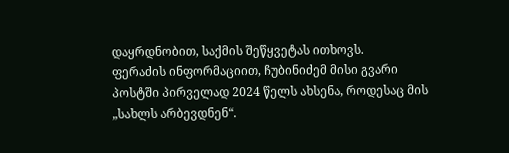დაყრდნობით, საქმის შეწყვეტას ითხოვს.
ფერაძის ინფორმაციით, ჩუბინიძემ მისი გვარი პოსტში პირველად 2024 წელს ახსენა, როდესაც მის „სახლს არბევდნენ“.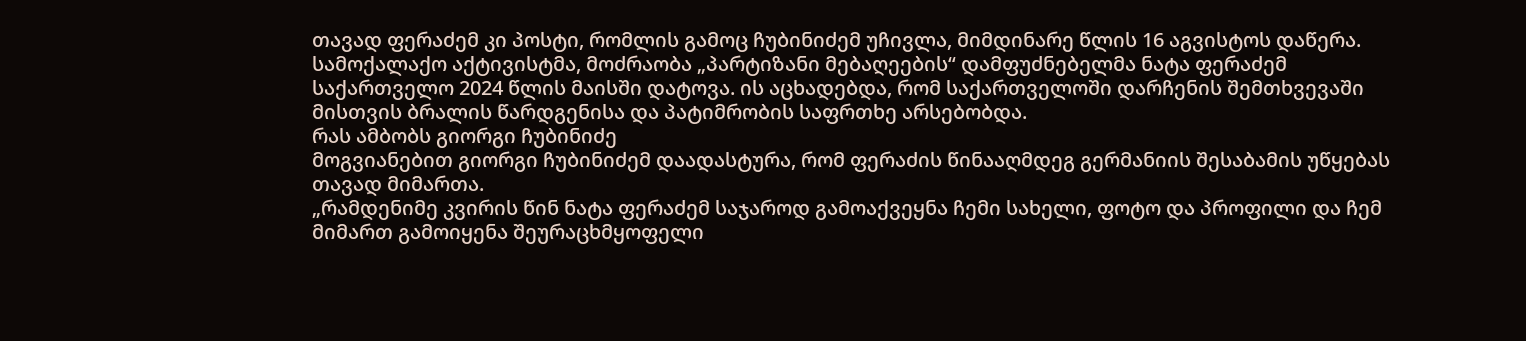თავად ფერაძემ კი პოსტი, რომლის გამოც ჩუბინიძემ უჩივლა, მიმდინარე წლის 16 აგვისტოს დაწერა.
სამოქალაქო აქტივისტმა, მოძრაობა „პარტიზანი მებაღეების“ დამფუძნებელმა ნატა ფერაძემ საქართველო 2024 წლის მაისში დატოვა. ის აცხადებდა, რომ საქართველოში დარჩენის შემთხვევაში მისთვის ბრალის წარდგენისა და პატიმრობის საფრთხე არსებობდა.
რას ამბობს გიორგი ჩუბინიძე
მოგვიანებით გიორგი ჩუბინიძემ დაადასტურა, რომ ფერაძის წინააღმდეგ გერმანიის შესაბამის უწყებას თავად მიმართა.
„რამდენიმე კვირის წინ ნატა ფერაძემ საჯაროდ გამოაქვეყნა ჩემი სახელი, ფოტო და პროფილი და ჩემ მიმართ გამოიყენა შეურაცხმყოფელი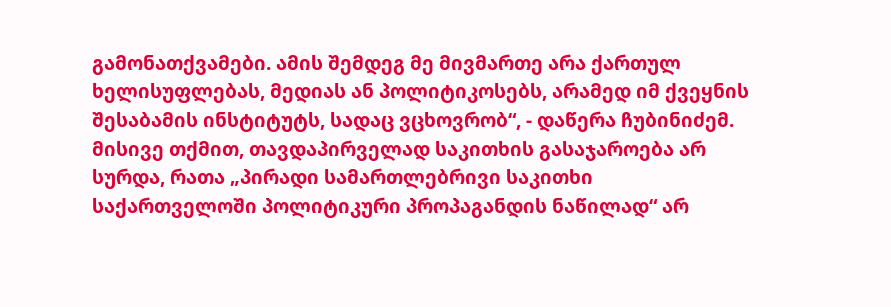გამონათქვამები. ამის შემდეგ მე მივმართე არა ქართულ ხელისუფლებას, მედიას ან პოლიტიკოსებს, არამედ იმ ქვეყნის შესაბამის ინსტიტუტს, სადაც ვცხოვრობ“, - დაწერა ჩუბინიძემ.
მისივე თქმით, თავდაპირველად საკითხის გასაჯაროება არ სურდა, რათა „პირადი სამართლებრივი საკითხი საქართველოში პოლიტიკური პროპაგანდის ნაწილად“ არ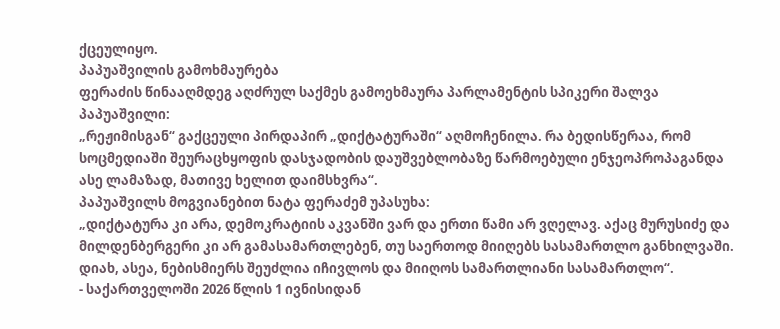ქცეულიყო.
პაპუაშვილის გამოხმაურება
ფერაძის წინააღმდეგ აღძრულ საქმეს გამოეხმაურა პარლამენტის სპიკერი შალვა პაპუაშვილი:
„რეჟიმისგან“ გაქცეული პირდაპირ „დიქტატურაში“ აღმოჩენილა. რა ბედისწერაა, რომ სოცმედიაში შეურაცხყოფის დასჯადობის დაუშვებლობაზე წარმოებული ენჯეოპროპაგანდა ასე ლამაზად, მათივე ხელით დაიმსხვრა“.
პაპუაშვილს მოგვიანებით ნატა ფერაძემ უპასუხა:
„დიქტატურა კი არა, დემოკრატიის აკვანში ვარ და ერთი წამი არ ვღელავ. აქაც მურუსიძე და მილდენბერგერი კი არ გამასამართლებენ, თუ საერთოდ მიიღებს სასამართლო განხილვაში. დიახ, ასეა, ნებისმიერს შეუძლია იჩივლოს და მიიღოს სამართლიანი სასამართლო“.
- საქართველოში 2026 წლის 1 ივნისიდან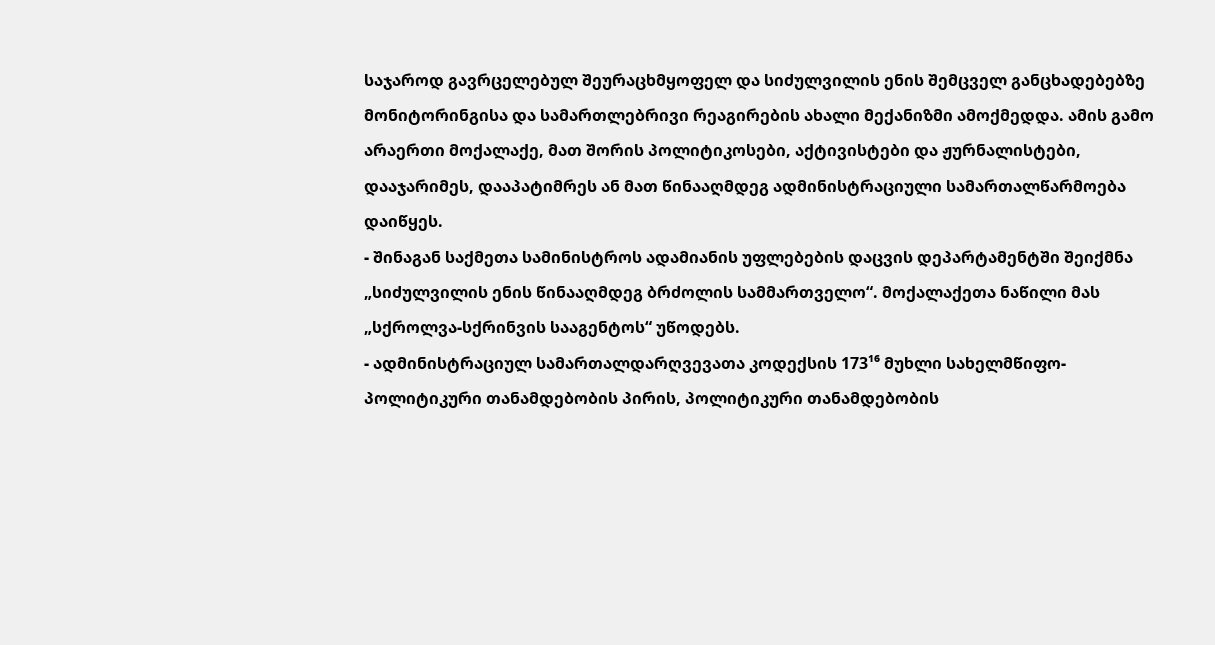საჯაროდ გავრცელებულ შეურაცხმყოფელ და სიძულვილის ენის შემცველ განცხადებებზე მონიტორინგისა და სამართლებრივი რეაგირების ახალი მექანიზმი ამოქმედდა. ამის გამო არაერთი მოქალაქე, მათ შორის პოლიტიკოსები, აქტივისტები და ჟურნალისტები, დააჯარიმეს, დააპატიმრეს ან მათ წინააღმდეგ ადმინისტრაციული სამართალწარმოება დაიწყეს.
- შინაგან საქმეთა სამინისტროს ადამიანის უფლებების დაცვის დეპარტამენტში შეიქმნა „სიძულვილის ენის წინააღმდეგ ბრძოლის სამმართველო“. მოქალაქეთა ნაწილი მას „სქროლვა-სქრინვის სააგენტოს“ უწოდებს.
- ადმინისტრაციულ სამართალდარღვევათა კოდექსის 173¹⁶ მუხლი სახელმწიფო-პოლიტიკური თანამდებობის პირის, პოლიტიკური თანამდებობის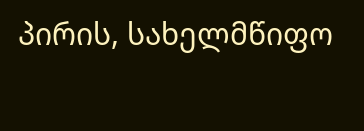პირის, სახელმწიფო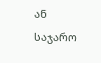ან საჯარო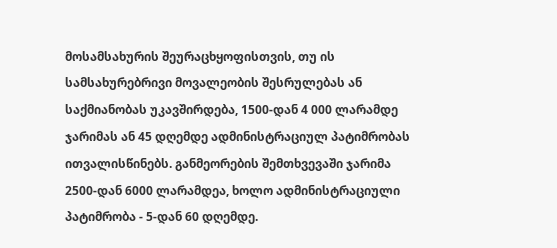მოსამსახურის შეურაცხყოფისთვის, თუ ის სამსახურებრივი მოვალეობის შესრულებას ან საქმიანობას უკავშირდება, 1500-დან 4 000 ლარამდე ჯარიმას ან 45 დღემდე ადმინისტრაციულ პატიმრობას ითვალისწინებს. განმეორების შემთხვევაში ჯარიმა 2500-დან 6000 ლარამდეა, ხოლო ადმინისტრაციული პატიმრობა - 5-დან 60 დღემდე.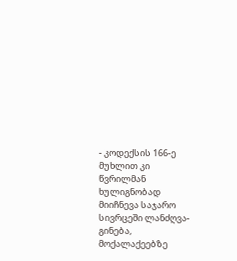- კოდექსის 166-ე მუხლით კი წვრილმან ხულიგნობად მიიჩნევა საჯარო სივრცეში ლანძღვა-გინება, მოქალაქეებზე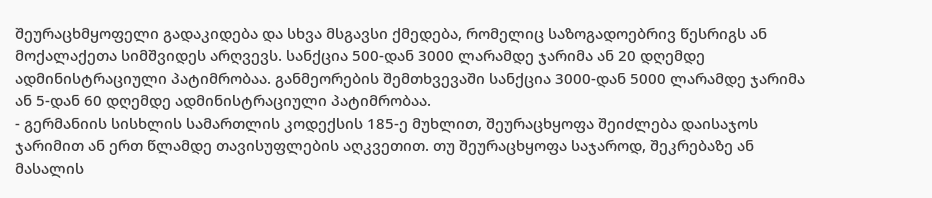შეურაცხმყოფელი გადაკიდება და სხვა მსგავსი ქმედება, რომელიც საზოგადოებრივ წესრიგს ან მოქალაქეთა სიმშვიდეს არღვევს. სანქცია 500-დან 3000 ლარამდე ჯარიმა ან 20 დღემდე ადმინისტრაციული პატიმრობაა. განმეორების შემთხვევაში სანქცია 3000-დან 5000 ლარამდე ჯარიმა ან 5-დან 60 დღემდე ადმინისტრაციული პატიმრობაა.
- გერმანიის სისხლის სამართლის კოდექსის 185-ე მუხლით, შეურაცხყოფა შეიძლება დაისაჯოს ჯარიმით ან ერთ წლამდე თავისუფლების აღკვეთით. თუ შეურაცხყოფა საჯაროდ, შეკრებაზე ან მასალის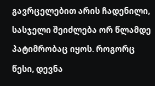გავრცელებით არის ჩადენილი, სასჯელი შეიძლება ორ წლამდე პატიმრობაც იყოს. როგორც წესი, დევნა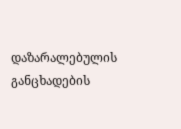დაზარალებულის განცხადების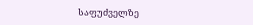საფუძველზე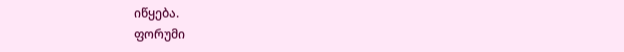იწყება.
ფორუმი